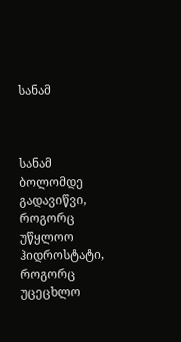სანამ



სანამ ბოლომდე გადავიწვი,
როგორც უწყლოო ჰიდროსტატი,
როგორც უცეცხლო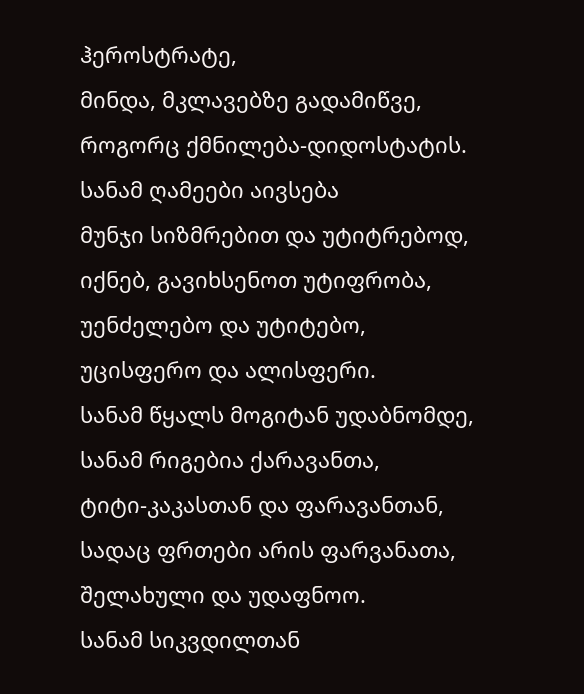ჰეროსტრატე,
მინდა, მკლავებზე გადამიწვე,
როგორც ქმნილება-დიდოსტატის.
სანამ ღამეები აივსება
მუნჯი სიზმრებით და უტიტრებოდ,
იქნებ, გავიხსენოთ უტიფრობა,
უენძელებო და უტიტებო,
უცისფერო და ალისფერი.
სანამ წყალს მოგიტან უდაბნომდე,
სანამ რიგებია ქარავანთა,
ტიტი-კაკასთან და ფარავანთან,
სადაც ფრთები არის ფარვანათა,
შელახული და უდაფნოო.
სანამ სიკვდილთან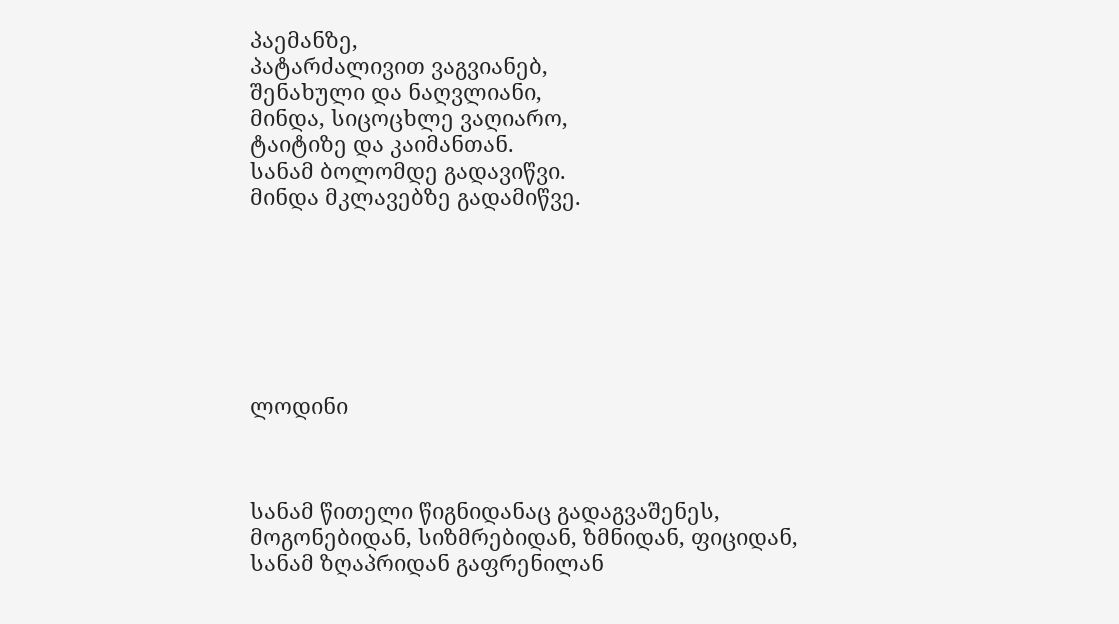პაემანზე,
პატარძალივით ვაგვიანებ,
შენახული და ნაღვლიანი,
მინდა, სიცოცხლე ვაღიარო,
ტაიტიზე და კაიმანთან.
სანამ ბოლომდე გადავიწვი.
მინდა მკლავებზე გადამიწვე.







ლოდინი



სანამ წითელი წიგნიდანაც გადაგვაშენეს,
მოგონებიდან, სიზმრებიდან, ზმნიდან, ფიციდან,
სანამ ზღაპრიდან გაფრენილან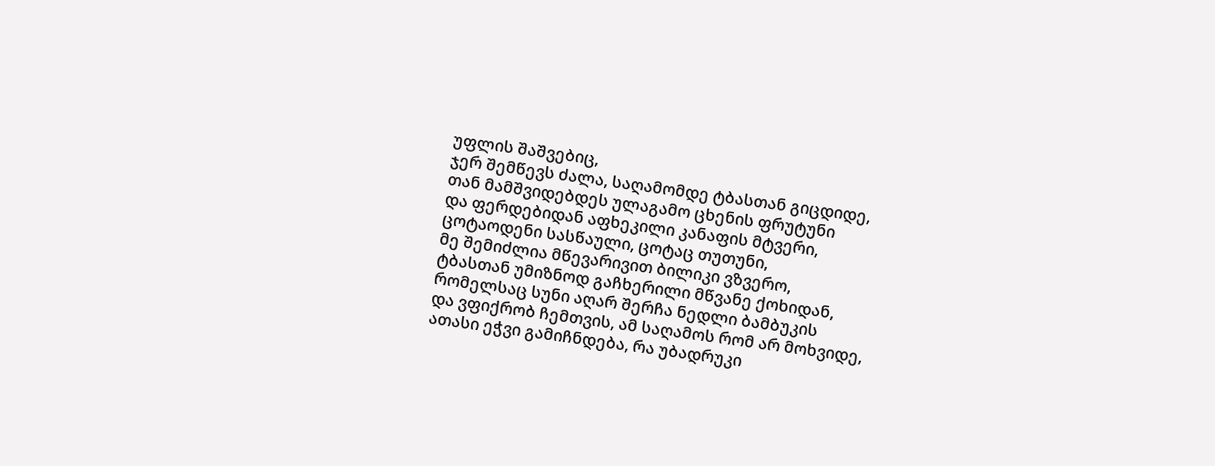უფლის შაშვებიც,
ჯერ შემწევს ძალა, საღამომდე ტბასთან გიცდიდე,
თან მამშვიდებდეს ულაგამო ცხენის ფრუტუნი
და ფერდებიდან აფხეკილი კანაფის მტვერი,
ცოტაოდენი სასწაული, ცოტაც თუთუნი,
მე შემიძლია მწევარივით ბილიკი ვზვერო,
ტბასთან უმიზნოდ გაჩხერილი მწვანე ქოხიდან,
რომელსაც სუნი აღარ შერჩა ნედლი ბამბუკის
და ვფიქრობ ჩემთვის, ამ საღამოს რომ არ მოხვიდე,
ათასი ეჭვი გამიჩნდება, რა უბადრუკი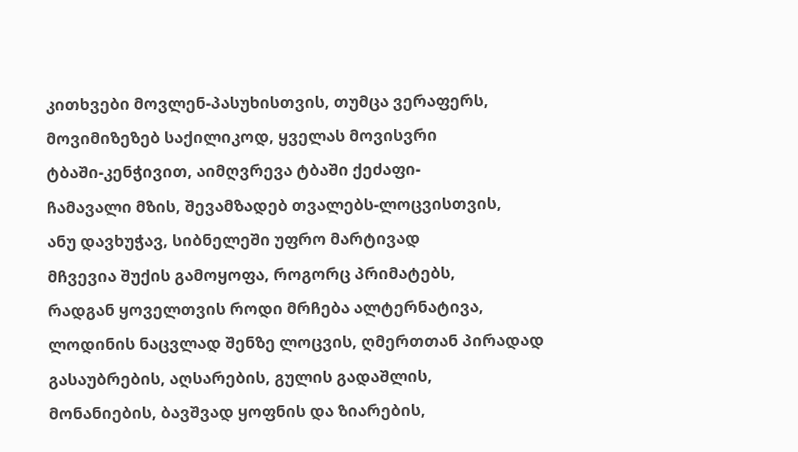კითხვები მოვლენ-პასუხისთვის, თუმცა ვერაფერს,
მოვიმიზეზებ საქილიკოდ, ყველას მოვისვრი
ტბაში-კენჭივით, აიმღვრევა ტბაში ქეძაფი-
ჩამავალი მზის, შევამზადებ თვალებს-ლოცვისთვის,
ანუ დავხუჭავ, სიბნელეში უფრო მარტივად
მჩვევია შუქის გამოყოფა, როგორც პრიმატებს,
რადგან ყოველთვის როდი მრჩება ალტერნატივა,
ლოდინის ნაცვლად შენზე ლოცვის, ღმერთთან პირადად
გასაუბრების, აღსარების, გულის გადაშლის,
მონანიების, ბავშვად ყოფნის და ზიარების,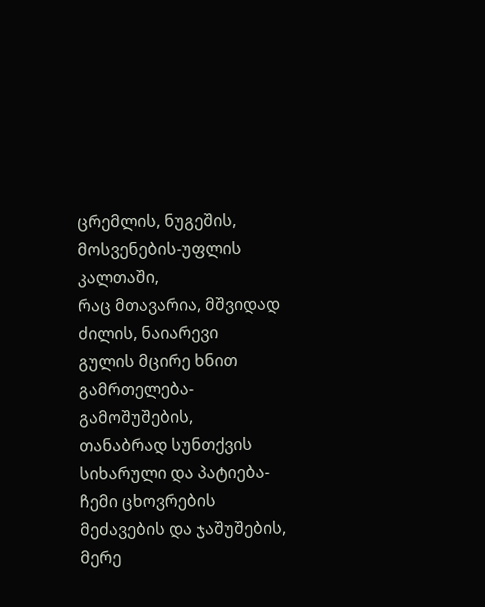ცრემლის, ნუგეშის, მოსვენების-უფლის კალთაში,
რაც მთავარია, მშვიდად ძილის, ნაიარევი
გულის მცირე ხნით გამრთელება-გამოშუშების,
თანაბრად სუნთქვის სიხარული და პატიება-
ჩემი ცხოვრების მეძავების და ჯაშუშების,
მერე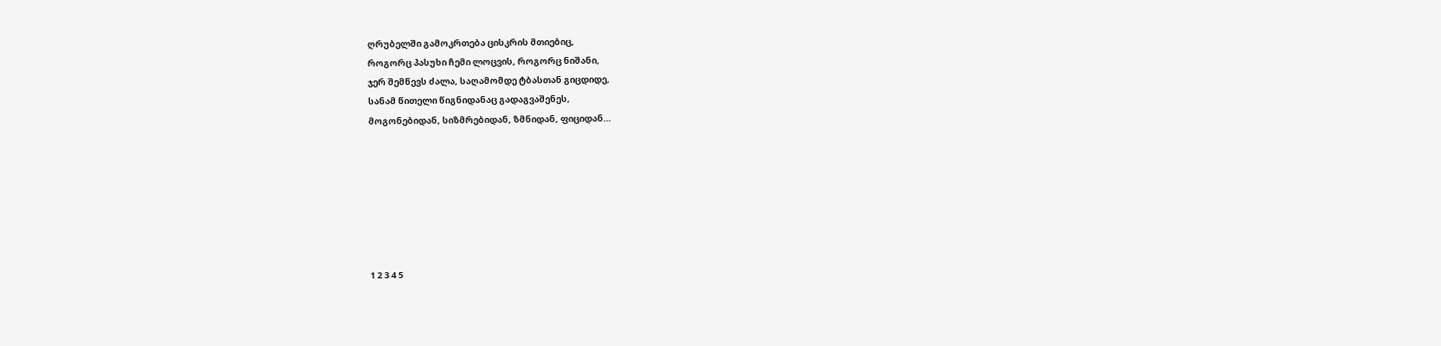ღრუბელში გამოკრთება ცისკრის მთიებიც,
როგორც პასუხი ჩემი ლოცვის, როგორც ნიშანი,
ჯერ შემწევს ძალა, საღამომდე ტბასთან გიცდიდე,
სანამ წითელი წიგნიდანაც გადაგვაშენეს,
მოგონებიდან, სიზმრებიდან, ზმნიდან, ფიციდან…







1 2 3 4 5